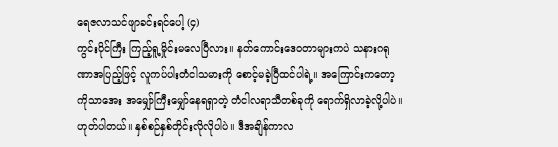ရေဇလာသင်ဖျာခင်းရင်ပေါ့ (၄)
ကွင်းပိုင်ကြီး ကြည့်ရူ့မှိုင်းမလေပြီလား။ နတ်ကောင်းဒေဝတာများကပဲ သနားဂရုဏာအပြည့်ဖြင့် လူကပ်ပါးတံငါသမားကို စောင့်မခဲ့ပြီထင်ပါရဲ့။ အကြောင်းကတော့ ကိုသာအေး အမျှော်ကြီးမျှော်နေရရှာတဲ့ တံငါလရာသီတစ်ခုကို ရောက်ရှိလာခဲ့လို့ပါပဲ။ ဟုတ်ပါတယ်။ နှစ်စဉ်နှစ်တိုင်းလိုလိုပါပဲ။ ဒီအချိန်ကာလ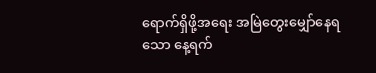ရောက်ရှိဖို့အရေး အမြဲတွေးမျှော်နေရသော နေ့ရက်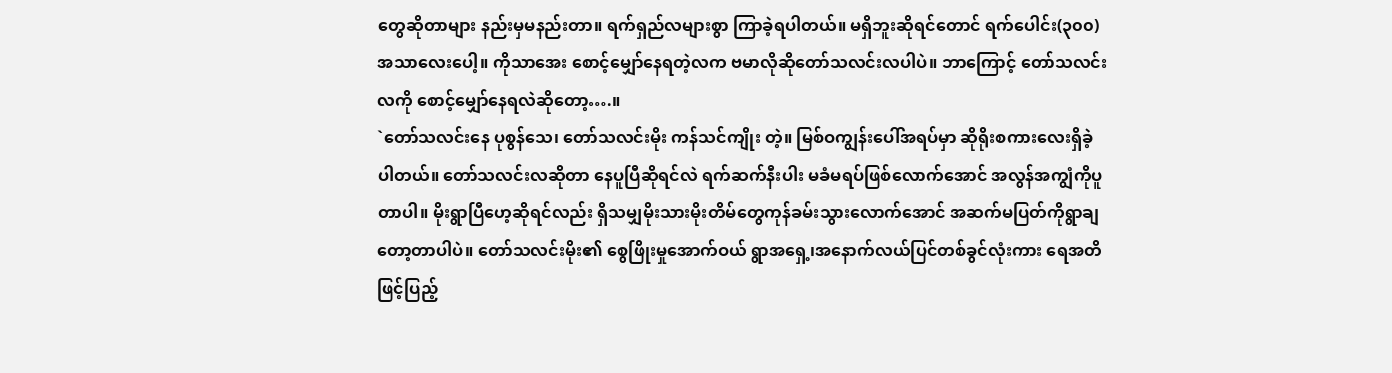တွေဆိုတာများ နည်းမှမနည်းတာ။ ရက်ရှည်လများစွာ ကြာခဲ့ရပါတယ်။ မရှိဘူးဆိုရင်တောင် ရက်ပေါင်း(၃၀၀) အသာလေးပေါ့။ ကိုသာအေး စောင့်မျှော်နေရတဲ့လက ဗမာလိုဆိုတော်သလင်းလပါပဲ။ ဘာကြောင့် တော်သလင်းလကို စောင့်မျှော်နေရလဲဆိုတော့….။
`တော်သလင်းနေ ပုစွန်သေ၊ တော်သလင်းမိုး ကန်သင်ကျိုး တဲ့။ မြစ်ဝကျွန်းပေါ်အရပ်မှာ ဆိုရိုးစကားလေးရှိခဲ့ပါတယ်။ တော်သလင်းလဆိုတာ နေပူပြီဆိုရင်လဲ ရက်ဆက်နီးပါး မခံမရပ်ဖြစ်လောက်အောင် အလွန်အကျွံကိုပူတာပါ။ မိုးရွာပြီဟေ့ဆိုရင်လည်း ရှိသမျှမိုးသားမိုးတိမ်တွေကုန်ခမ်းသွားလောက်အောင် အဆက်မပြတ်ကိုရွာချတော့တာပါပဲ။ တော်သလင်းမိုး၏ စွေဖြိုးမှုအောက်ဝယ် ရွာအရှေ့၊အနောက်လယ်ပြင်တစ်ခွင်လုံးကား ရေအတိဖြင့်ပြည့်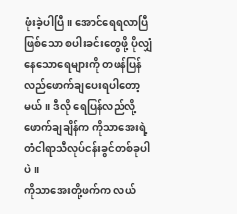ဖုံးခဲ့ပါပြီ။ အောင်ရေရလာပြီဖြစ်သော စပါးခင်းတွေဖို့ ပိုလျှံနေသောရေများကို တဖန်ပြန်လည်ဖောက်ချပေးရပါတော့မယ်။ ဒီလို ရေပြန်လည်လို့ဖောက်ချချိန်က ကိုသာအေးရဲ့ တံငါရာသီလုပ်ငန်းခွင်တစ်ခုပါပဲ။
ကိုသာအေးတို့ဖက်က လယ်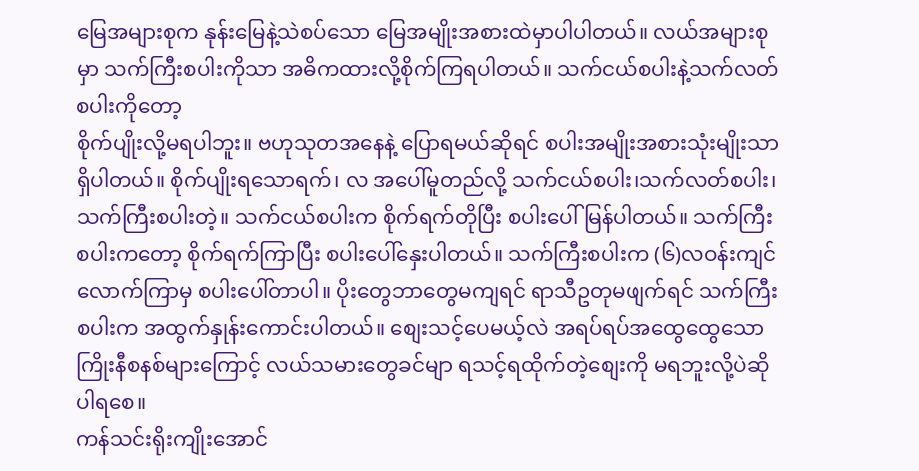မြေအများစုက နုန်းမြေနဲ့သဲစပ်သော မြေအမျိုးအစားထဲမှာပါပါတယ်။ လယ်အများစုမှာ သက်ကြီးစပါးကိုသာ အဓိကထားလို့စိုက်ကြရပါတယ်။ သက်ငယ်စပါးနဲ့သက်လတ်စပါးကိုတော့
စိုက်ပျိုးလို့မရပါဘူး။ ဗဟုသုတအနေနဲ့ ပြောရမယ်ဆိုရင် စပါးအမျိုးအစားသုံးမျိုးသာရှိပါတယ်။ စိုက်ပျိုးရသောရက်၊ လ အပေါ်မူတည်လို့ သက်ငယ်စပါး၊သက်လတ်စပါး၊ သက်ကြီးစပါးတဲ့။ သက်ငယ်စပါးက စိုက်ရက်တိုပြီး စပါးပေါ်မြန်ပါတယ်။ သက်ကြီးစပါးကတော့ စိုက်ရက်ကြာပြီး စပါးပေါ်နှေးပါတယ်။ သက်ကြီးစပါးက (၆)လဝန်းကျင်လောက်ကြာမှ စပါးပေါ်တာပါ။ ပိုးတွေဘာတွေမကျရင် ရာသီဥတုမဖျက်ရင် သက်ကြီးစပါးက အထွက်နှုန်းကောင်းပါတယ်။ စျေးသင့်ပေမယ့်လဲ အရပ်ရပ်အထွေထွေသောကြိုးနီစနစ်များကြောင့် လယ်သမားတွေခင်မျာ ရသင့်ရထိုက်တဲ့စျေးကို မရဘူးလို့ပဲဆိုပါရစေ။
ကန်သင်းရိုးကျိုးအောင်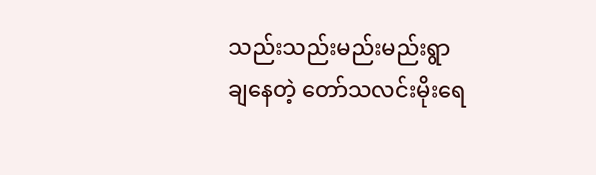သည်းသည်းမည်းမည်းရွာချနေတဲ့ တော်သလင်းမိုးရေ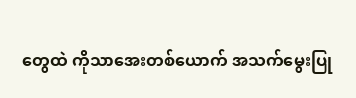တွေထဲ ကိုသာအေးတစ်ယောက် အသက်မွေးပြု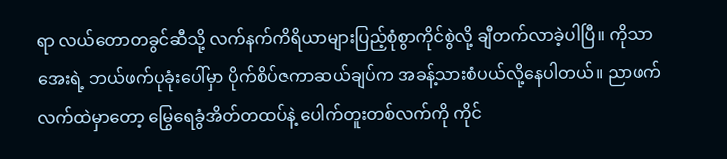ရာ လယ်တောတခွင်ဆီသို့ လက်နက်ကိရိယာများပြည့်စုံစွာကိုင်စွဲလို့ ချီတက်လာခဲ့ပါပြီ။ ကိုသာအေးရဲ့ ဘယ်ဖက်ပုခုံးပေါ်မှာ ပိုက်စိပ်ဇကာဆယ်ချပ်က အခန့်သားစံပယ်လို့နေပါတယ်။ ညာဖက်လက်ထဲမှာတော့ မြွေရေခွံအိတ်တထပ်နဲ့ ပေါက်တူးတစ်လက်ကို ကိုင်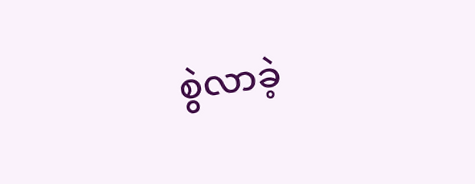စွဲလာခဲ့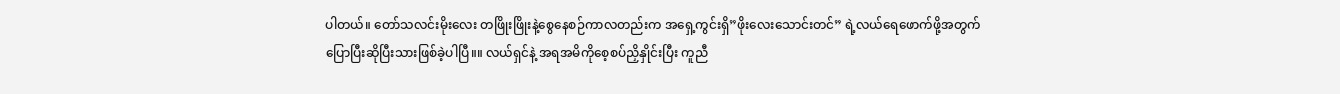ပါတယ်။ တော်သလင်းမိုးလေး တဖြိုးဖြိုးနဲ့စွေနေစဉ်ကာလတည်းက အရှေ့ကွင်းရှိ”ဖိုးလေးသောင်းတင်” ရဲ့လယ်ရေဖောက်ဖို့အတွက် ပြောပြီးဆိုပြီးသားဖြစ်ခဲ့ပါပြီ။။ လယ်ရှင်နဲ့ အရအမိကိုစေ့စပ်ညှိနှိုင်းပြီး ကူညီ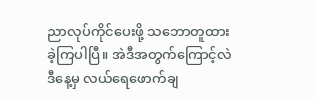ညာလုပ်ကိုင်ပေးဖို့ သဘောတူထားခဲ့ကြပါပြီ။ အဲဒီအတွက်ကြောင့်လဲ ဒီနေ့မှ လယ်ရေဖောက်ချ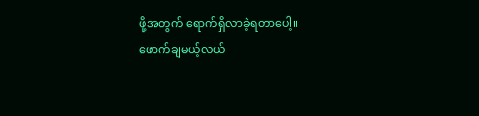ဖို့အတွက် ရောက်ရှိလာခဲ့ရတာပေါ့။
ဖောက်ချမယ့်လယ်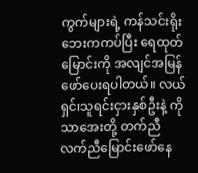ကွက်များရဲ့ ကန်သင်းရိုးဘေးကကပ်ပြီး ရေထုတ်မြောင်းကို အလျင်အမြန်ဖော်ပေးရပါတယ်။ လယ်ရှင်၊သူရင်းငှားနှစ်ဦးနဲ့ ကိုသာအေးတို့ တက်ညီလက်ညီမြောင်းဖော်နေ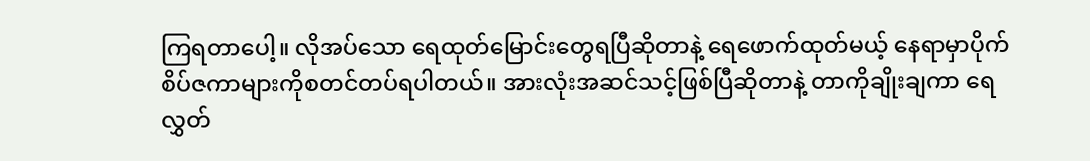ကြရတာပေါ့။ လိုအပ်သော ရေထုတ်မြောင်းတွေရပြီဆိုတာနဲ့ ရေဖောက်ထုတ်မယ့် နေရာမှာပိုက်စိပ်ဇကာများကိုစတင်တပ်ရပါတယ်။ အားလုံးအဆင်သင့်ဖြစ်ပြီဆိုတာနဲ့ တာကိုချိုးချကာ ရေလွှတ်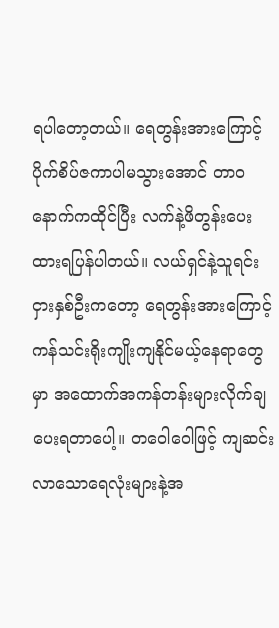ရပါတော့တယ်။ ရေတွန်းအားကြောင့် ပိုက်စိပ်ဇကာပါမသွားအောင် တာဝနောက်ကထိုင်ပြီး လက်နဲ့ဖိတွန်းပေးထားရပြန်ပါတယ်။ လယ်ရှင်နဲ့သူရင်းငှားနှစ်ဦးကတော့ ရေတွန်းအားကြောင့် ကန်သင်းရိုးကျိုးကျနိုင်မယ့်နေရာတွေမှာ အထောက်အကန်တန်းများလိုက်ချပေးရတာပေါ့။ တဝေါဝေါဖြင့် ကျဆင်းလာသောရေလုံးများနဲ့အ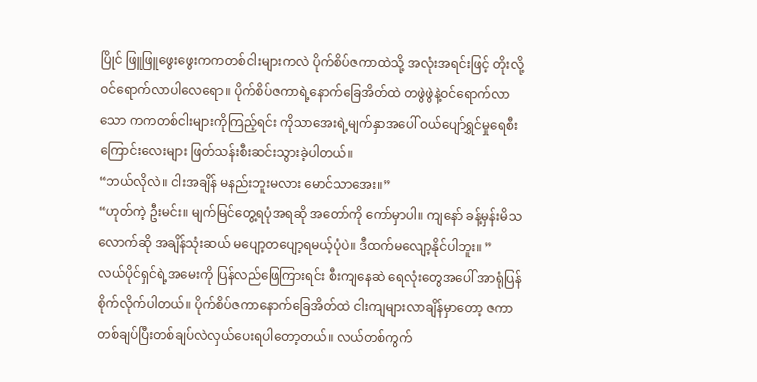ပြိုင် ဖြူဖြူဖွေးဖွေးကကတစ်ငါးများကလဲ ပိုက်စိပ်ဇကာထဲသို့ အလုံးအရင်းဖြင့် တိုးလို့ဝင်ရောက်လာပါလေရော။ ပိုက်စိပ်ဇကာရဲ့နောက်ခြေအိတ်ထဲ တဖွဲဖွဲနဲ့ဝင်ရောက်လာသော ကကတစ်ငါးများကိုကြည့်ရင်း ကိုသာအေးရဲ့မျက်နှာအပေါ် ဝယ်ပျော်ရွှင်မှုရေစီးကြောင်းလေးများ ဖြတ်သန်းစီးဆင်းသွားခဲ့ပါတယ်။
“ဘယ်လိုလဲ။ ငါးအချိန် မနည်းဘူးမလား မောင်သာအေး။”
“ဟုတ်ကဲ့ ဦးမင်း။ မျက်မြင်တွေ့ရပုံအရဆို အတော်ကို ကော်မှာပါ။ ကျနော် ခန့်မှန်းမိသလောက်ဆို အချိန်သုံးဆယ် မပျော့တပျော့ရမယ့်ပုံပဲ။ ဒီထက်မလျော့နိုင်ပါဘူး။ ”
လယ်ပိုင်ရှင်ရဲ့အမေးကို ပြန်လည်ဖြေကြားရင်း စီးကျနေဆဲ ရေလုံးတွေအပေါ် အာရုံပြန်စိုက်လိုက်ပါတယ်။ ပိုက်စိပ်ဇကာနောက်ခြေအိတ်ထဲ ငါးကျများလာချိန်မှာတော့ ဇကာတစ်ချပ်ပြီးတစ်ချပ်လဲလှယ်ပေးရပါတော့တယ်။ လယ်တစ်ကွက်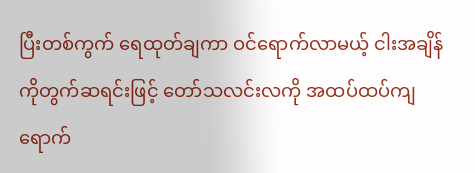ပြီးတစ်ကွက် ရေထုတ်ချကာ ဝင်ရောက်လာမယ့် ငါးအချိန်ကိုတွက်ဆရင်းဖြင့် တော်သလင်းလကို အထပ်ထပ်ကျရောက်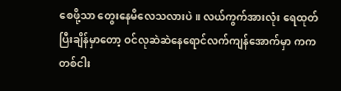စေဖို့သာ တွေးနေမိလေသလားပဲ။ လယ်ကွက်အားလုံး ရေထုတ်ပြီးချိန်မှာတော့ ဝင်လုဆဲဆဲနေရောင်လက်ကျန်အောက်မှာ ကကတစ်ငါး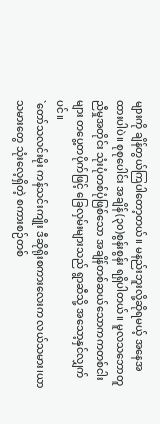များကို ချိန်တွယ်ကြပါတော့တယ်။ မနည်းဘူးလို့ဆိုရမယ့် အနေအထားပါပဲ။ စုစုပေါင်း အချိန်(၃၀)စွန်းစွန်း ရရှိပါတယ်။ မူလသဘောတူညီမှုအတိုင်း သုံးပုံတစ်ပုံဖြစ်သော အချိန်တစ်ဆယ်သောကကတစ်ငါးများ တပွေ့တပိုက်ဖြင့် ခြေလှမ်းများသည် ရွာဆီသို့ အသော့နှင်လျှက်ပင်။
`တော်သလင်းမိုး ကန်သင်းကျိုး ဒီဆိုရိုးစကားလေးက လယ်သမား၊ယာသမားတွေ သုံးလေ့ရှိတဲ့ စကားစဉ်တစ်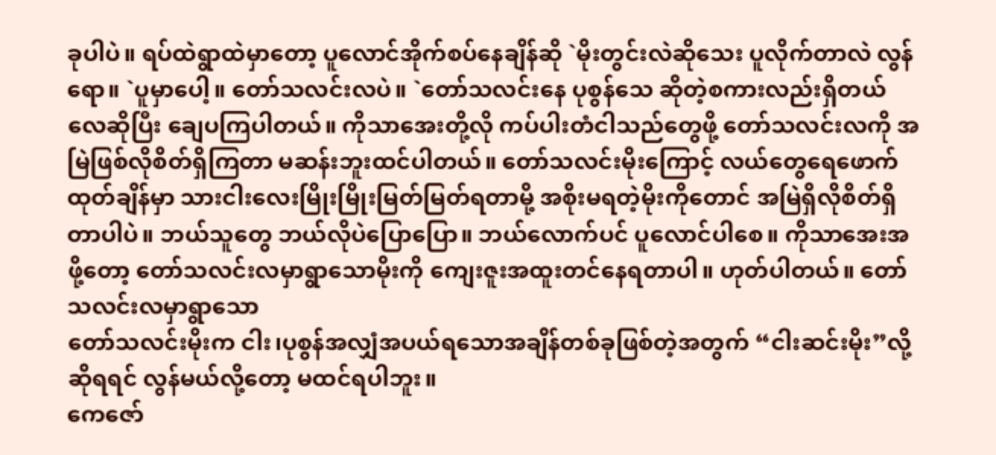ခုပါပဲ။ ရပ်ထဲရွာထဲမှာတော့ ပူလောင်အိုက်စပ်နေချိန်ဆို `မိုးတွင်းလဲဆိုသေး ပူလိုက်တာလဲ လွန်ရော။ `ပူမှာပေါ့။ တော်သလင်းလပဲ။ `တော်သလင်းနေ ပုစွန်သေ ဆိုတဲ့စကားလည်းရှိတယ်လေဆိုပြီး ချေပကြပါတယ်။ ကိုသာအေးတို့လို ကပ်ပါးတံငါသည်တွေဖို့ တော်သလင်းလကို အမြဲဖြစ်လိုစိတ်ရှိကြတာ မဆန်းဘူးထင်ပါတယ်။ တော်သလင်းမိုးကြောင့် လယ်တွေရေဖောက်ထုတ်ချိန်မှာ သားငါးလေးမြိုးမြိုးမြတ်မြတ်ရတာမို့ အစိုးမရတဲ့မိုးကိုတောင် အမြဲရှိလိုစိတ်ရှိတာပါပဲ။ ဘယ်သူတွေ ဘယ်လိုပဲပြောပြော။ ဘယ်လောက်ပင် ပူလောင်ပါစေ။ ကိုသာအေးအဖို့တော့ တော်သလင်းလမှာရွာသောမိုးကို ကျေးဇူးအထူးတင်နေရတာပါ။ ဟုတ်ပါတယ်။ တော်သလင်းလမှာရွာသော
တော်သလင်းမိုးက ငါး၊ပုစွန်အလျှံအပယ်ရသောအချိန်တစ်ခုဖြစ်တဲ့အတွက် “ငါးဆင်းမိုး”လို့ဆိုရရင် လွန်မယ်လို့တော့ မထင်ရပါဘူး။
ကေဇော်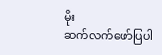မိုး
ဆက်လက်ဖော်ပြပါ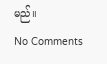မည်။
No Comments